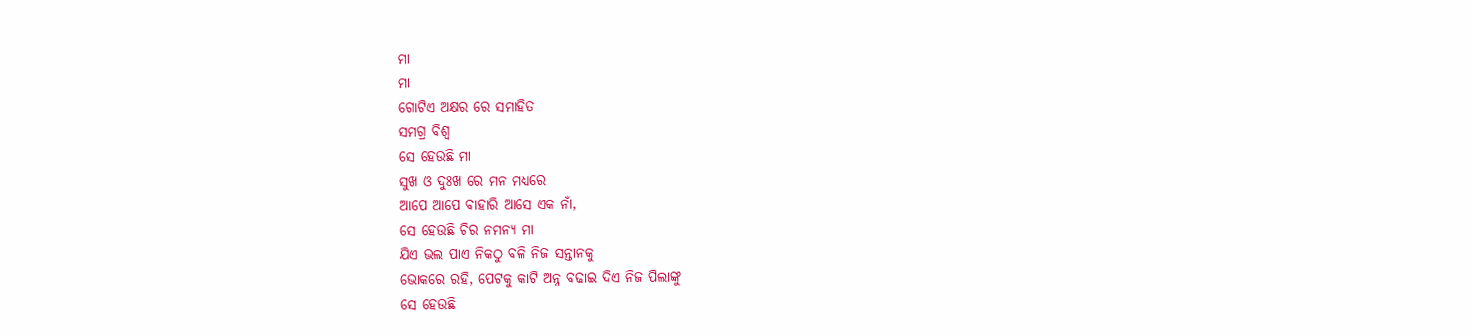ମା
ମା
ଗୋଟିଏ ଅକ୍ଷର ରେ ସମାହିତ
ସମଗ୍ର ବିଶ୍ବ
ସେ ହେଉଛି ମା
ସୁଖ ଓ ଦୁଃଖ ରେ ମନ ମଧ୍ୟରେ
ଆପେ ଆପେ ବାହାରି ଆସେ ଏକ ନାଁ,
ସେ ହେଉଛି ଚିର ନମନ୍ୟ ମା
ଯିଏ ଭଲ ପାଏ ନିକଠୁ ବଳି ନିଜ ସନ୍ତାନକୁ
ଭୋକରେ ରହି, ପେଟକୁ କାଟି ଅନ୍ନ ବଢାଇ ଦିଏ ନିଜ ପିଲାଙ୍କୁ
ସେ ହେଉଛି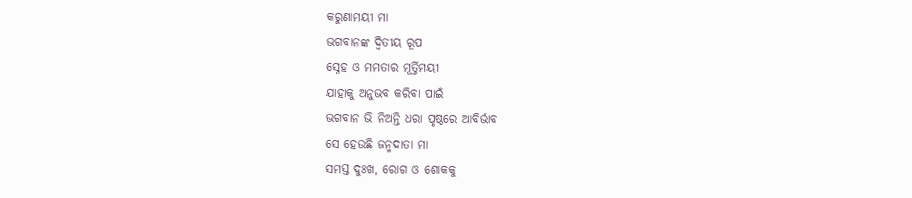କରୁଣାମୟୀ ମା
ଭଗବାନଙ୍କ ଦ୍ୱିତୀୟ ରୂପ
ସ୍ନେହ ଓ ମମତାର ମୂର୍ତ୍ତିମୟୀ
ଯାହାକୁ ଅନୁଭବ କରିବା ପାଇଁ
ଭଗବାନ ଭି ନିଅନ୍ତି ଧରା ପୃଷ୍ଠରେ ଆବିର୍ଭାବ
ସେ ହେଉଛି ଜନ୍ମଦାତା ମା
ସମସ୍ତ ଦୁଃଖ, ରୋଗ ଓ ଶୋକକୁ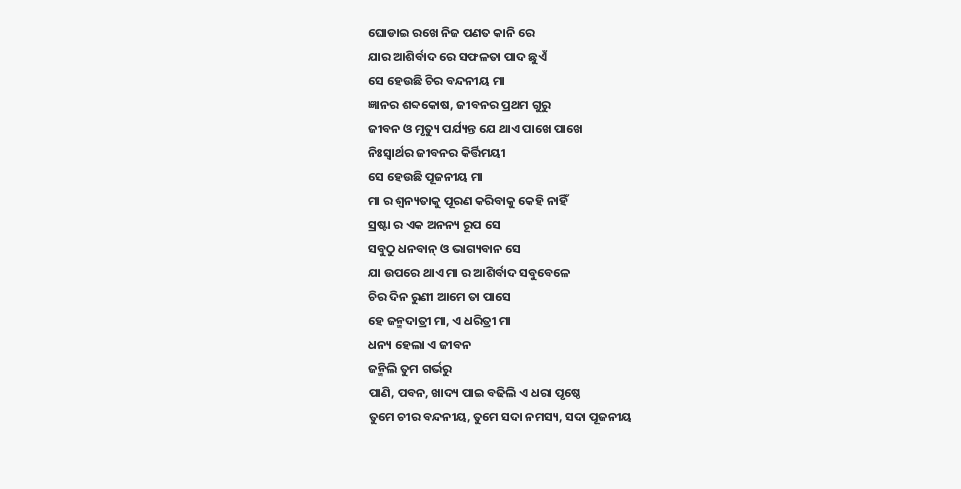ଘୋଡାଇ ରଖେ ନିଜ ପଣତ କାନି ରେ
ଯାର ଆଶିର୍ବାଦ ରେ ସଫଳତା ପାଦ ଛୁଏଁ
ସେ ହେଉଛି ଚିର ବନ୍ଦନୀୟ ମା
ଜ୍ଞାନର ଶବ୍ଦକୋଷ, ଜୀବନର ପ୍ରଥମ ଗୁରୁ
ଜୀବନ ଓ ମୃତ୍ୟୁ ପର୍ଯ୍ୟନ୍ତ ଯେ ଥାଏ ପାଖେ ପାଖେ
ନିଃସ୍ୱାର୍ଥର ଜୀବନର କିର୍ତ୍ତିମୟୀ
ସେ ହେଉଛି ପୂଜନୀୟ ମା
ମା ର ଶ୍ୱନ୍ୟତାକୁ ପୂରଣ କରିବାକୁ କେହି ନାହିଁ
ସ୍ରଷ୍ଟା ର ଏକ ଅନନ୍ୟ ରୂପ ସେ
ସବୁଠୁ ଧନବାନ୍ ଓ ଭାଗ୍ୟବାନ ସେ
ଯା ଉପରେ ଥାଏ ମା ର ଆଶିର୍ବାଦ ସବୁବେଳେ
ଚିର ଦିନ ରୁଣୀ ଆମେ ତା ପାସେ
ହେ ଜନ୍ମଦାତ୍ରୀ ମା, ଏ ଧରିତ୍ରୀ ମା
ଧନ୍ୟ ହେଲା ଏ ଜୀବନ
ଜନ୍ମିଲି ତୁମ ଗର୍ଭରୁ
ପାଣି, ପବନ, ଖାଦ୍ୟ ପାଇ ବଢିଲି ଏ ଧରା ପୃଷ୍ଠେ
ତୁମେ ଚୀର ବନ୍ଦନୀୟ, ତୁମେ ସଦା ନମସ୍ୟ, ସଦା ପୂଜନୀୟ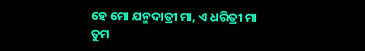ହେ ମୋ ଯନ୍ମଦାତ୍ରୀ ମା, ଏ ଧରିତ୍ରୀ ମା
ତୁମ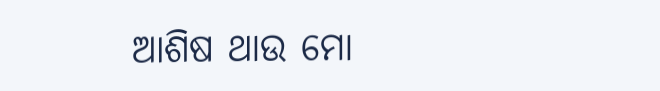ଆଶିଷ ଥାଉ ମୋ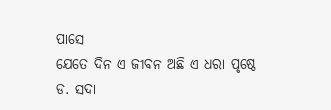ପାସେ
ଯେତେ ଦିନ ଏ ଜୀବନ ଅଛି ଏ ଧରା ପୃଷ୍ଠେ
ଡ. ସଦା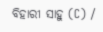ବିହାରୀ ସାହୁ (C) /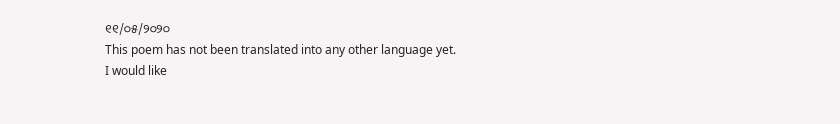୧୧/୦୫/୨୦୨୦
This poem has not been translated into any other language yet.
I would like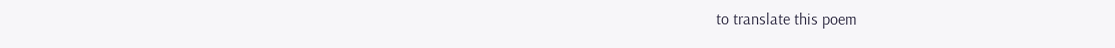to translate this poem